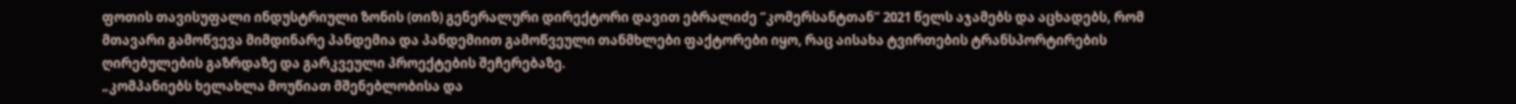ფოთის თავისუფალი ინდუსტრიული ზონის (თიზ) გენერალური დირექტორი დავით ებრალიძე “კომერსანტთან” 2021 წელს აჯამებს და აცხადებს, რომ მთავარი გამოწვევა მიმდინარე პანდემია და პანდემიით გამოწვეული თანმხლები ფაქტორები იყო, რაც აისახა ტვირთების ტრანსპორტირების ღირებულების გაზრდაზე და გარკვეული პროექტების შეჩერებაზე.
„კომპანიებს ხელახლა მოუწიათ მშენებლობისა და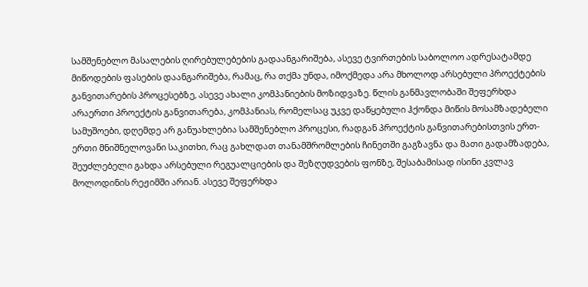სამშენებლო მასალების ღირებულებების გადაანგარიშება, ასევე ტვირთების საბოლოო ადრესატამდე მიწოდების ფასების დაანგარიშება, რამაც, რა თქმა უნდა, იმოქმედა არა მხოლოდ არსებული პროექტების განვითარების პროცესებზე, ასევე ახალი კომპანიების მოზიდვაზე. წლის განმავლობაში შეფერხდა არაერთი პროექტის განვითარება, კომპანიას, რომელსაც უკვე დაწყებული ჰქონდა მიწის მოსამზადებელი სამუშოები, დღემდე არ განუახლებია სამშენებლო პროცესი, რადგან პროექტის განვითარებისთვის ერთ-ერთი მნიშნელოვანი საკითხი, რაც გახლდათ თანამშრომლების ჩინეთში გაგზავნა და მათი გადამზადება, შეუძლებელი გახდა არსებული რეგუალციების და შეზღუდვების ფონზე, შესაბამისად ისინი კვლავ მოლოდინის რეჟიმში არიან. ასევე შეფერხდა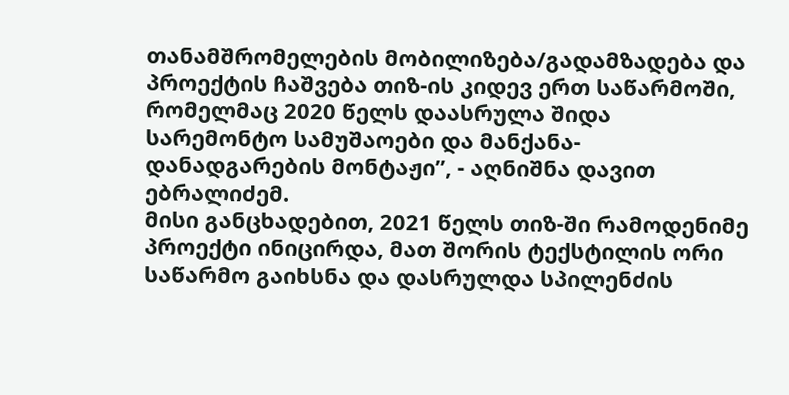თანამშრომელების მობილიზება/გადამზადება და პროექტის ჩაშვება თიზ-ის კიდევ ერთ საწარმოში, რომელმაც 2020 წელს დაასრულა შიდა სარემონტო სამუშაოები და მანქანა-დანადგარების მონტაჟი”, - აღნიშნა დავით ებრალიძემ.
მისი განცხადებით, 2021 წელს თიზ-ში რამოდენიმე პროექტი ინიცირდა, მათ შორის ტექსტილის ორი საწარმო გაიხსნა და დასრულდა სპილენძის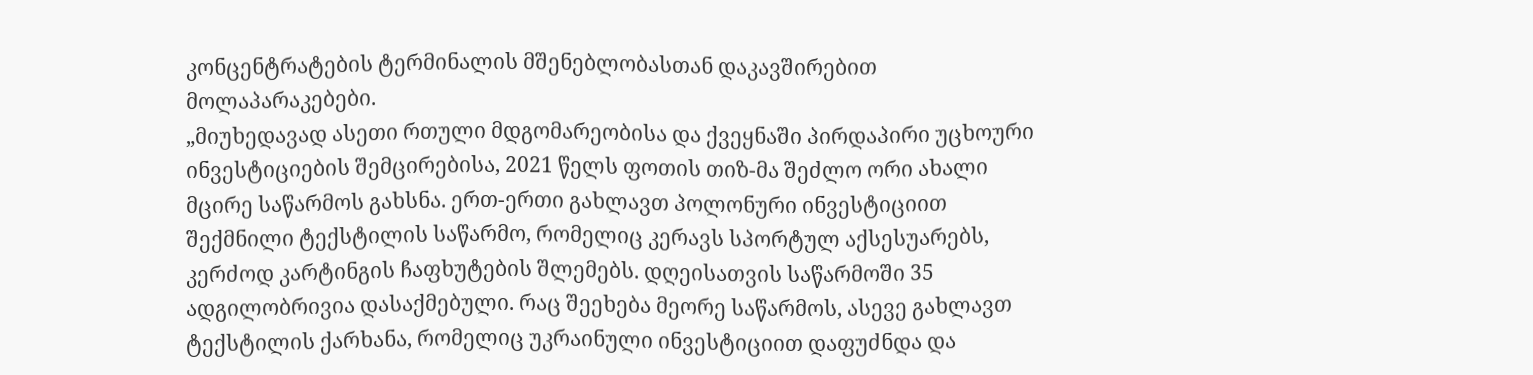კონცენტრატების ტერმინალის მშენებლობასთან დაკავშირებით მოლაპარაკებები.
„მიუხედავად ასეთი რთული მდგომარეობისა და ქვეყნაში პირდაპირი უცხოური ინვესტიციების შემცირებისა, 2021 წელს ფოთის თიზ-მა შეძლო ორი ახალი მცირე საწარმოს გახსნა. ერთ-ერთი გახლავთ პოლონური ინვესტიციით შექმნილი ტექსტილის საწარმო, რომელიც კერავს სპორტულ აქსესუარებს, კერძოდ კარტინგის ჩაფხუტების შლემებს. დღეისათვის საწარმოში 35 ადგილობრივია დასაქმებული. რაც შეეხება მეორე საწარმოს, ასევე გახლავთ ტექსტილის ქარხანა, რომელიც უკრაინული ინვესტიციით დაფუძნდა და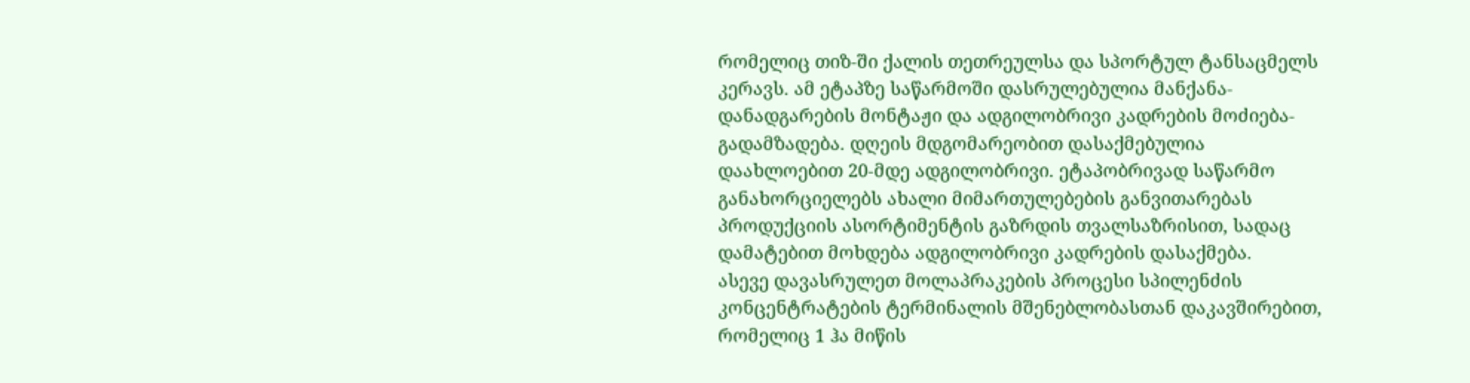რომელიც თიზ-ში ქალის თეთრეულსა და სპორტულ ტანსაცმელს კერავს. ამ ეტაპზე საწარმოში დასრულებულია მანქანა-დანადგარების მონტაჟი და ადგილობრივი კადრების მოძიება-გადამზადება. დღეის მდგომარეობით დასაქმებულია დაახლოებით 20-მდე ადგილობრივი. ეტაპობრივად საწარმო განახორციელებს ახალი მიმართულებების განვითარებას პროდუქციის ასორტიმენტის გაზრდის თვალსაზრისით, სადაც დამატებით მოხდება ადგილობრივი კადრების დასაქმება.
ასევე დავასრულეთ მოლაპრაკების პროცესი სპილენძის კონცენტრატების ტერმინალის მშენებლობასთან დაკავშირებით, რომელიც 1 ჰა მიწის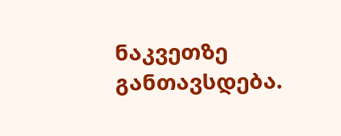ნაკვეთზე განთავსდება.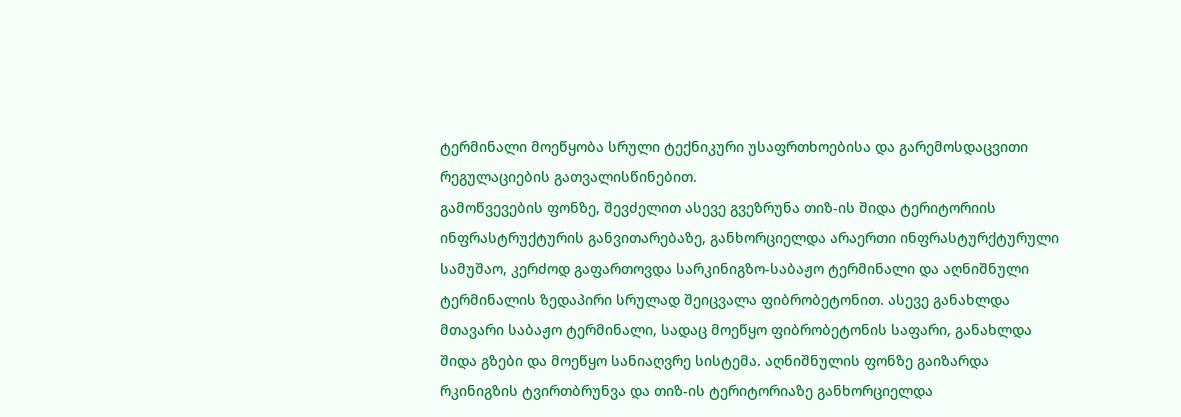ტერმინალი მოეწყობა სრული ტექნიკური უსაფრთხოებისა და გარემოსდაცვითი რეგულაციების გათვალისწინებით.
გამოწვევების ფონზე, შევძელით ასევე გვეზრუნა თიზ-ის შიდა ტერიტორიის ინფრასტრუქტურის განვითარებაზე, განხორციელდა არაერთი ინფრასტურქტურული სამუშაო, კერძოდ გაფართოვდა სარკინიგზო-საბაჟო ტერმინალი და აღნიშნული ტერმინალის ზედაპირი სრულად შეიცვალა ფიბრობეტონით. ასევე განახლდა მთავარი საბაჟო ტერმინალი, სადაც მოეწყო ფიბრობეტონის საფარი, განახლდა შიდა გზები და მოეწყო სანიაღვრე სისტემა. აღნიშნულის ფონზე გაიზარდა რკინიგზის ტვირთბრუნვა და თიზ-ის ტერიტორიაზე განხორციელდა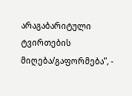არაგაბარიტული ტვირთების მიღება/გაფორმება”, -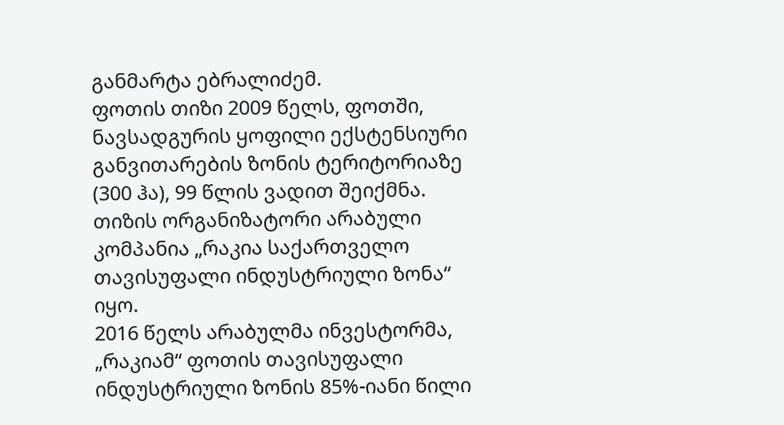განმარტა ებრალიძემ.
ფოთის თიზი 2009 წელს, ფოთში, ნავსადგურის ყოფილი ექსტენსიური განვითარების ზონის ტერიტორიაზე (300 ჰა), 99 წლის ვადით შეიქმნა. თიზის ორგანიზატორი არაბული კომპანია „რაკია საქართველო თავისუფალი ინდუსტრიული ზონა“ იყო.
2016 წელს არაბულმა ინვესტორმა, „რაკიამ“ ფოთის თავისუფალი ინდუსტრიული ზონის 85%-იანი წილი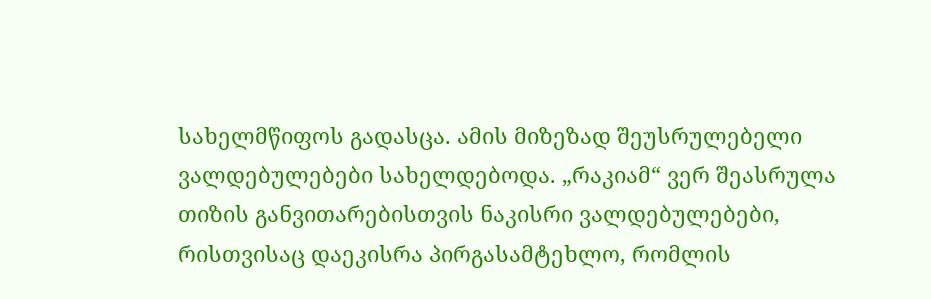სახელმწიფოს გადასცა. ამის მიზეზად შეუსრულებელი ვალდებულებები სახელდებოდა. „რაკიამ“ ვერ შეასრულა თიზის განვითარებისთვის ნაკისრი ვალდებულებები, რისთვისაც დაეკისრა პირგასამტეხლო, რომლის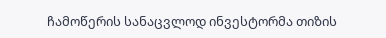ჩამოწერის სანაცვლოდ ინვესტორმა თიზის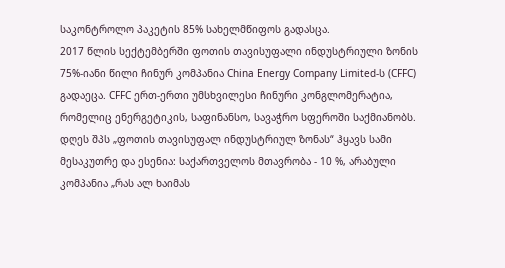საკონტროლო პაკეტის 85% სახელმწიფოს გადასცა.
2017 წლის სექტემბერში ფოთის თავისუფალი ინდუსტრიული ზონის 75%-იანი წილი ჩინურ კომპანია China Energy Company Limited-ს (CFFC) გადაეცა. CFFC ერთ-ერთი უმსხვილესი ჩინური კონგლომერატია, რომელიც ენერგეტიკის, საფინანსო, სავაჭრო სფეროში საქმიანობს.
დღეს შპს „ფოთის თავისუფალ ინდუსტრიულ ზონას“ ჰყავს სამი მესაკუთრე და ესენია: საქართველოს მთავრობა - 10 %, არაბული კომპანია „რას ალ ხაიმას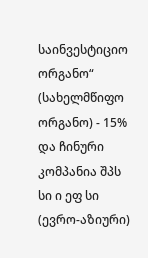საინვესტიციო ორგანო“ (სახელმწიფო ორგანო) - 15% და ჩინური კომპანია შპს სი ი ეფ სი (ევრო-აზიური)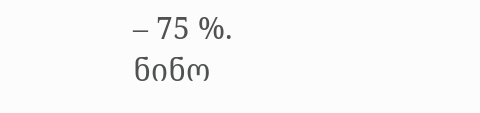– 75 %.
ნინო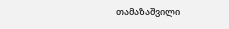თამაზაშვილი